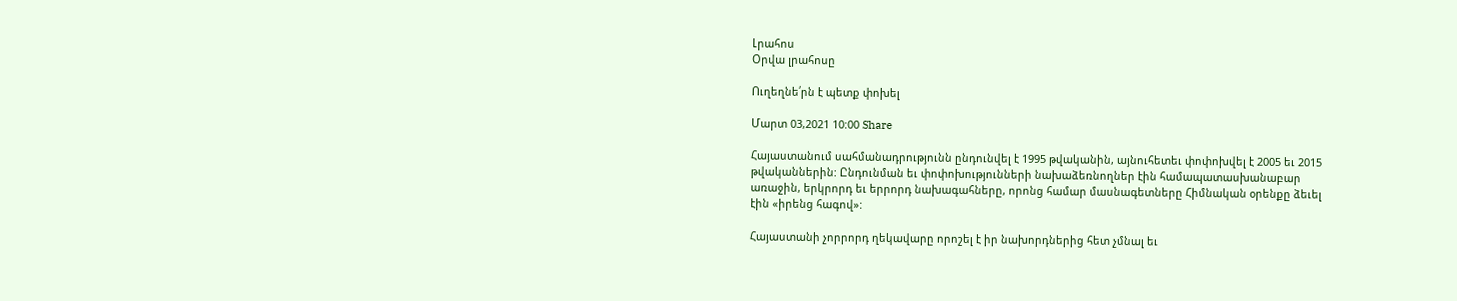Լրահոս
Օրվա լրահոսը

Ուղեղնե՛րն է պետք փոխել

Մարտ 03,2021 10:00 Share

Հայաստանում սահմանադրությունն ընդունվել է 1995 թվականին, այնուհետեւ փոփոխվել է 2005 եւ 2015 թվականներին: Ընդունման եւ փոփոխությունների նախաձեռնողներ էին համապատասխանաբար առաջին, երկրորդ եւ երրորդ նախագահները, որոնց համար մասնագետները Հիմնական օրենքը ձեւել էին «իրենց հագով»:

Հայաստանի չորրորդ ղեկավարը որոշել է իր նախորդներից հետ չմնալ եւ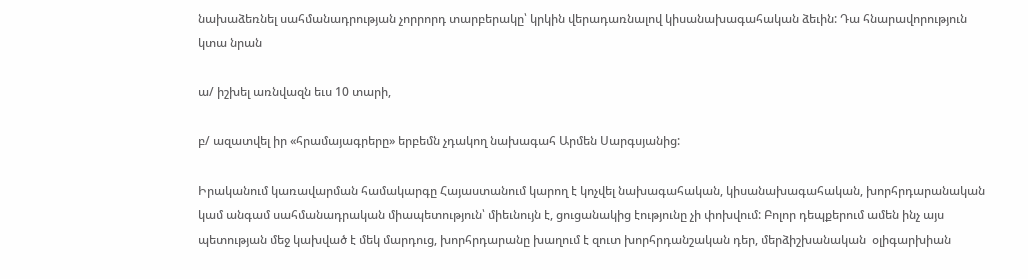նախաձեռնել սահմանադրության չորրորդ տարբերակը՝ կրկին վերադառնալով կիսանախագահական ձեւին: Դա հնարավորություն կտա նրան

ա/ իշխել առնվազն եւս 10 տարի,

բ/ ազատվել իր «հրամայագրերը» երբեմն չդակող նախագահ Արմեն Սարգսյանից:

Իրականում կառավարման համակարգը Հայաստանում կարող է կոչվել նախագահական, կիսանախագահական, խորհրդարանական կամ անգամ սահմանադրական միապետություն՝ միեւնույն է, ցուցանակից էությունը չի փոխվում: Բոլոր դեպքերում ամեն ինչ այս պետության մեջ կախված է մեկ մարդուց, խորհրդարանը խաղում է զուտ խորհրդանշական դեր, մերձիշխանական  օլիգարխիան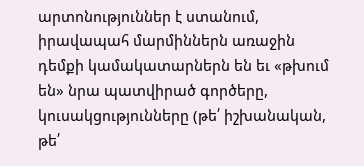արտոնություններ է ստանում, իրավապահ մարմիններն առաջին դեմքի կամակատարներն են եւ «թխում են» նրա պատվիրած գործերը, կուսակցությունները (թե՛ իշխանական, թե՛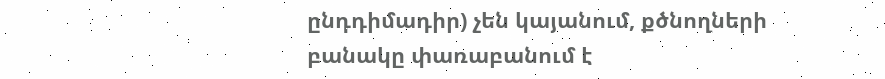ընդդիմադիր) չեն կայանում, քծնողների բանակը փառաբանում է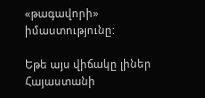«թագավորի» իմաստությունը:

Եթե այս վիճակը լիներ Հայաստանի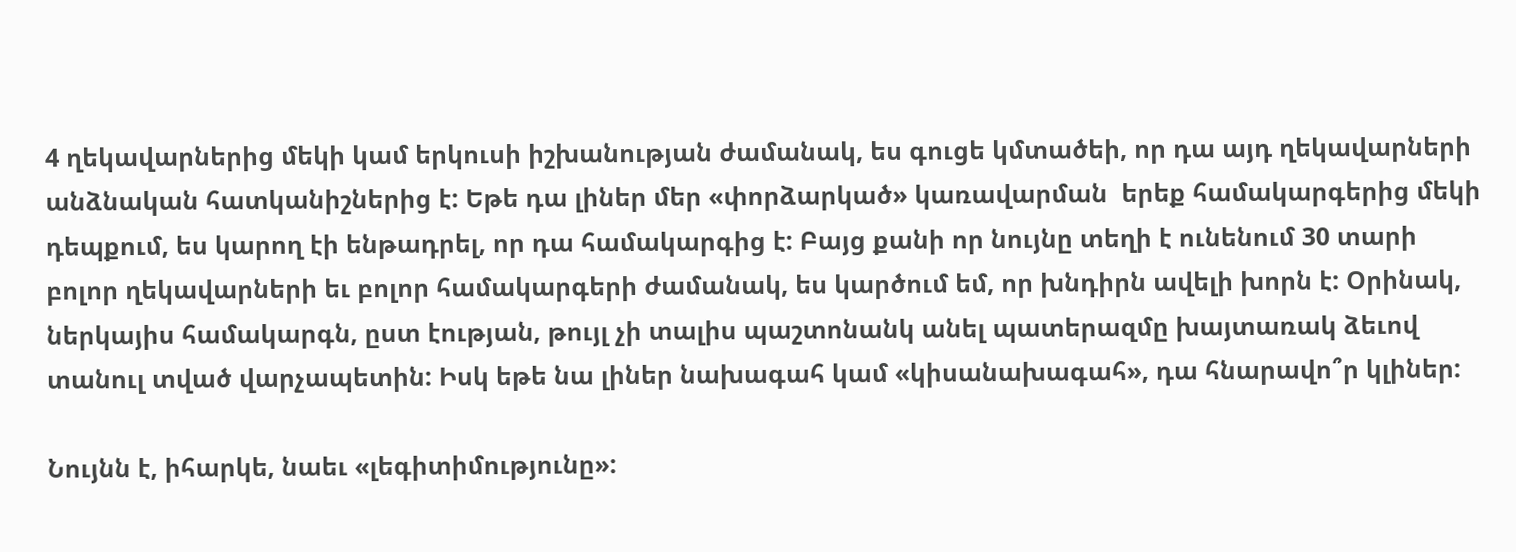4 ղեկավարներից մեկի կամ երկուսի իշխանության ժամանակ, ես գուցե կմտածեի, որ դա այդ ղեկավարների անձնական հատկանիշներից է: Եթե դա լիներ մեր «փորձարկած» կառավարման  երեք համակարգերից մեկի դեպքում, ես կարող էի ենթադրել, որ դա համակարգից է: Բայց քանի որ նույնը տեղի է ունենում 30 տարի բոլոր ղեկավարների եւ բոլոր համակարգերի ժամանակ, ես կարծում եմ, որ խնդիրն ավելի խորն է: Օրինակ, ներկայիս համակարգն, ըստ էության, թույլ չի տալիս պաշտոնանկ անել պատերազմը խայտառակ ձեւով տանուլ տված վարչապետին: Իսկ եթե նա լիներ նախագահ կամ «կիսանախագահ», դա հնարավո՞ր կլիներ:

Նույնն է, իհարկե, նաեւ «լեգիտիմությունը»: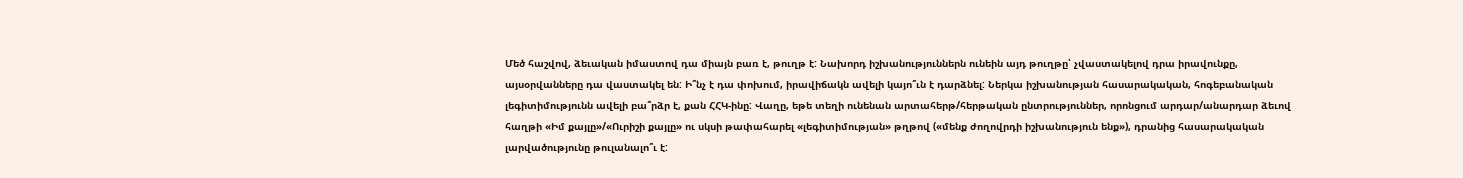Մեծ հաշվով, ձեւական իմաստով դա միայն բառ է, թուղթ է: Նախորդ իշխանություններն ունեին այդ թուղթը՝ չվաստակելով դրա իրավունքը, այսօրվանները դա վաստակել են: Ի՞նչ է դա փոխում, իրավիճակն ավելի կայո՞ւն է դարձնել: Ներկա իշխանության հասարակական, հոգեբանական լեգիտիմությունն ավելի բա՞րձր է, քան ՀՀԿ-ինը: Վաղը, եթե տեղի ունենան արտահերթ/հերթական ընտրություններ, որոնցում արդար/անարդար ձեւով հաղթի «Իմ քայլը»/«Ուրիշի քայլը» ու սկսի թափահարել «լեգիտիմության» թղթով («մենք ժողովրդի իշխանություն ենք»), դրանից հասարակական լարվածությունը թուլանալո՞ւ է: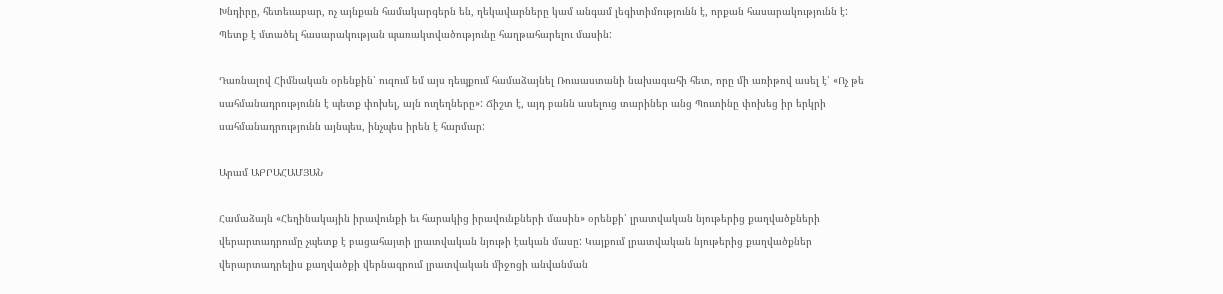Խնդիրը, հետեւաբար, ոչ այնքան համակարգերն են, ղեկավարները կամ անգամ լեգիտիմությունն է, որքան հասարակությունն է: Պետք է մտածել հասարակության պառակտվածությունը հաղթահարելու մասին:

Դառնալով Հիմնական օրենքին՝ ուզում եմ այս դեպքում համաձայնել Ռուսաստանի նախագահի հետ, որը մի առիթով ասել է՝ «Ոչ թե սահմանադրությունն է պետք փոխել, այն ուղեղները»: Ճիշտ է, այդ բանն ասելուց տարիներ անց Պուտինը փոխեց իր երկրի սահմանադրությունն այնպես, ինչպես իրեն է հարմար:

Արամ ԱԲՐԱՀԱՄՅԱՆ

Համաձայն «Հեղինակային իրավունքի եւ հարակից իրավունքների մասին» օրենքի՝ լրատվական նյութերից քաղվածքների վերարտադրումը չպետք է բացահայտի լրատվական նյութի էական մասը: Կայքում լրատվական նյութերից քաղվածքներ վերարտադրելիս քաղվածքի վերնագրում լրատվական միջոցի անվանման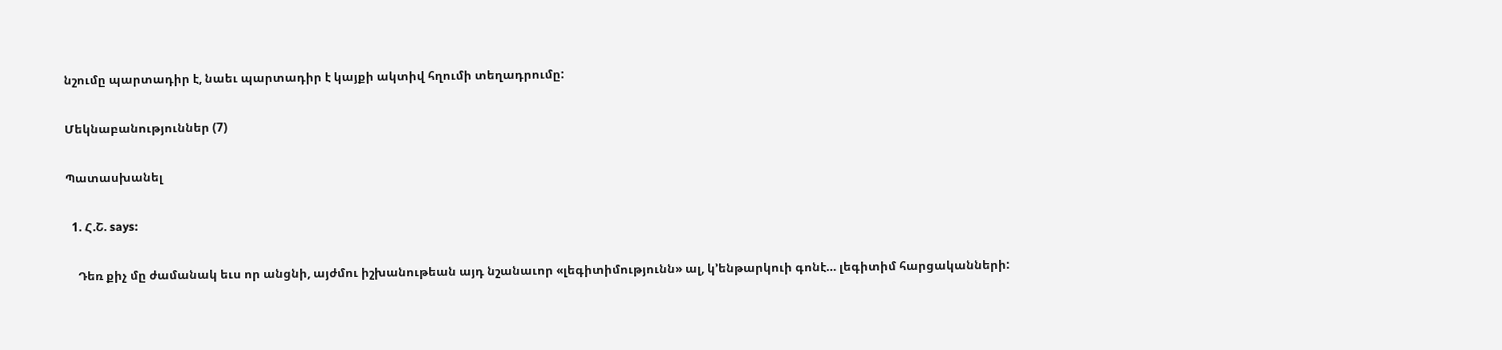նշումը պարտադիր է, նաեւ պարտադիր է կայքի ակտիվ հղումի տեղադրումը:

Մեկնաբանություններ (7)

Պատասխանել

  1. Հ.Շ. says:

    Դեռ քիչ մը ժամանակ եւս որ անցնի, այժմու իշխանութեան այդ նշանաւոր «լեգիտիմությունն» ալ, կ’ենթարկուի գոնէ… լեգիտիմ հարցականների: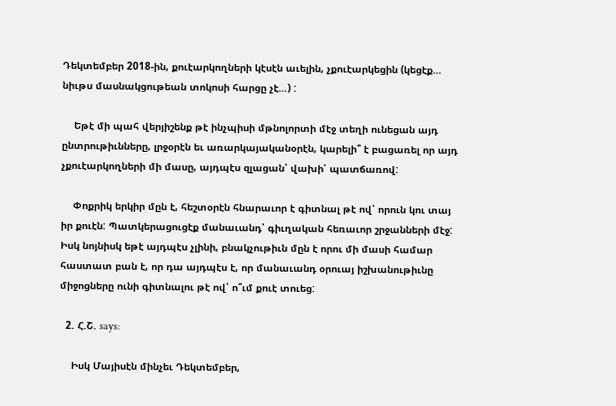Դեկտեմբեր 2018-ին, քուէարկողների կէսէն աւելին, չքուէարկեցին (կեցէք… նիւթս մասնակցութեան տոկոսի հարցը չէ…) :

    Եթէ մի պահ վերյիշենք թէ ինչպիսի մթնոլորտի մէջ տեղի ունեցան այդ ընտրութիւնները, լրջօրէն եւ առարկայականօրէն, կարելի՞ է բացառել որ այդ չքուէարկողների մի մասը, այդպէս զլացան՝ վախի՛ պատճառով:

    Փոքրիկ երկիր մըն է, հեշտօրէն հնարաւոր է գիտնալ թէ ով՝ որուն կու տայ իր քուէն: Պատկերացուցէք մանաւանդ՝ գիւղական հեռաւոր շրջանների մէջ: Իսկ նոյնիսկ եթէ այդպէս չլինի, բնակչութիւն մըն է որու մի մասի համար հաստատ բան է, որ դա այդպէս է, որ մանաւանդ օրուայ իշխանութիւնը միջոցները ունի գիտնալու թէ ով՝ ո՞ւմ քուէ տուեց:

  2. Հ.Շ. says:

    Իսկ Մայիսէն մինչեւ Դեկտեմբեր,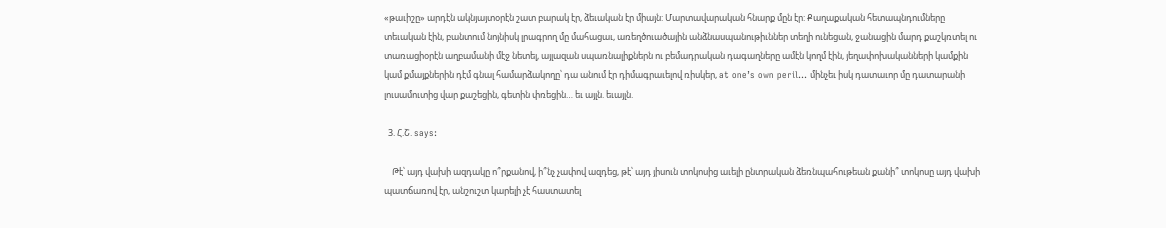«թաւիշը» արդէն ակնյայտօրէն շատ բարակ էր, ձեւական էր միայն: Մարտավարական հնարք մըն էր: Քաղաքական հետապնդումները տեւական էին, բանտում նոյնիսկ լրագրող մը մահացաւ, առեղծուածային անձնասպանութիւններ տեղի ունեցան, ջանացին մարդ քաշկռտել ու տառացիօրէն աղբամանի մէջ նետել, այլազան սպառնալիքներն ու բեմադրական դագաղները ամէն կողմ էին, յեղափոխականների կամքին կամ քմայքներին դէմ գնալ համարձակողը՝ դա անում էր դիմագրաւելով ռիսկեր, at one’s own peril… մինչեւ իսկ դատաւոր մը դատարանի լուսամուտից վար քաշեցին, գետին փռեցին… եւ այլն. եւայլն.

  3. Հ.Շ. says:

    Թէ՝ այդ վախի ազդակը ո՞րքանով, ի՞նչ չափով ազդեց, թէ՝ այդ յիսուն տոկոսից աւելի ընտրական ձեռնպահութեան քանի՞ տոկոսը այդ վախի պատճառով էր, անշուշտ կարելի չէ հաստատել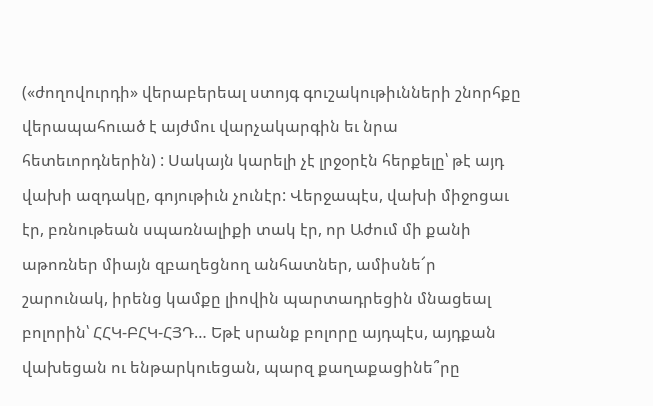(«ժողովուրդի» վերաբերեալ ստոյգ գուշակութիւնների շնորհքը վերապահուած է այժմու վարչակարգին եւ նրա հետեւորդներին) : Սակայն կարելի չէ լրջօրէն հերքելը՝ թէ այդ վախի ազդակը, գոյութիւն չունէր: Վերջապէս, վախի միջոցաւ էր, բռնութեան սպառնալիքի տակ էր, որ Աժում մի քանի աթոռներ միայն զբաղեցնող անհատներ, ամիսնե՜ր շարունակ, իրենց կամքը լիովին պարտադրեցին մնացեալ բոլորին՝ ՀՀԿ-ԲՀԿ-ՀՅԴ… Եթէ սրանք բոլորը այդպէս, այդքան վախեցան ու ենթարկուեցան, պարզ քաղաքացինե՞րը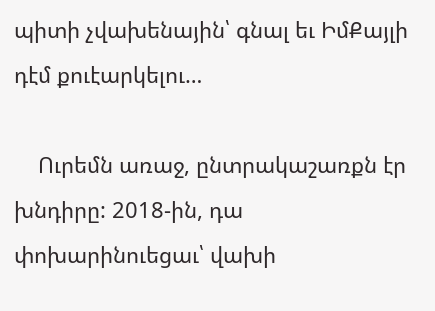պիտի չվախենային՝ գնալ եւ ԻմՔայլի դէմ քուէարկելու…

    Ուրեմն առաջ, ընտրակաշառքն էր խնդիրը: 2018-ին, դա փոխարինուեցաւ՝ վախի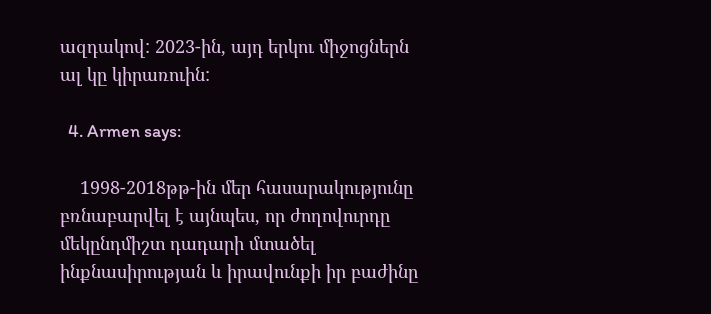ազդակով: 2023-ին, այդ երկու միջոցներն ալ կը կիրառուին:

  4. Armen says:

    1998-2018թթ-ին մեր հասարակությունը բռնաբարվել է այնպես, որ ժողովուրդը մեկընդմիշտ դադարի մտածել ինքնասիրության և իրավունքի իր բաժինը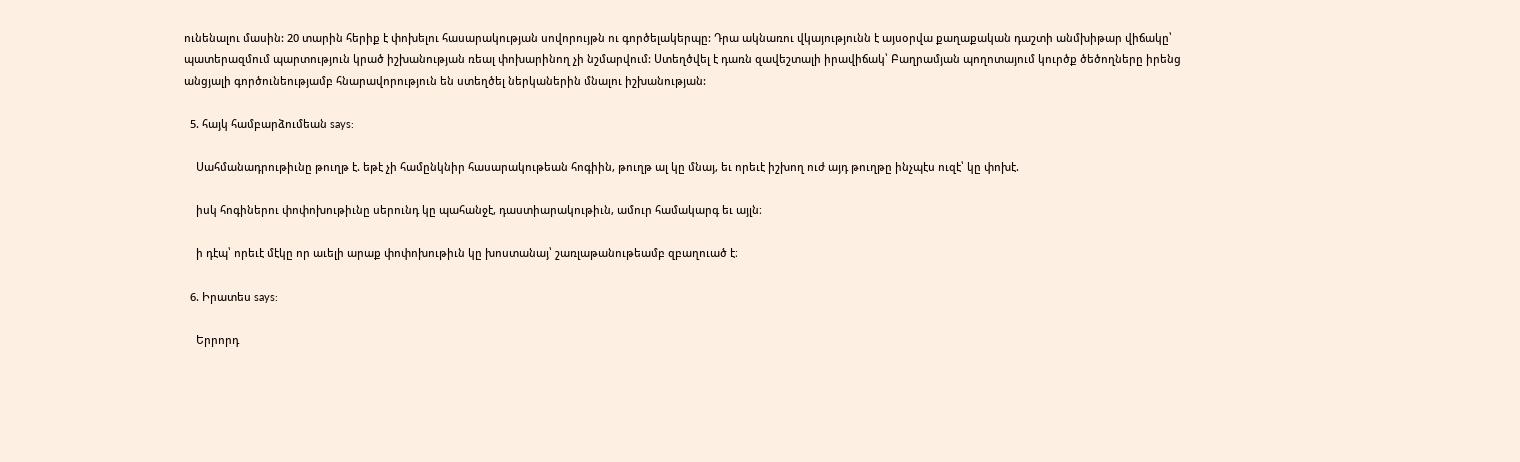ունենալու մասին: 20 տարին հերիք է փոխելու հասարակության սովորույթն ու գործելակերպը: Դրա ակնառու վկայությունն է այսօրվա քաղաքական դաշտի անմխիթար վիճակը՝ պատերազմում պարտություն կրած իշխանության ռեալ փոխարինող չի նշմարվում: Ստեղծվել է դառն զավեշտալի իրավիճակ՝ Բաղրամյան պողոտայում կուրծք ծեծողները իրենց անցյալի գործունեությամբ հնարավորություն են ստեղծել ներկաներին մնալու իշխանության:

  5. հայկ համբարձումեան says:

    Սահմանադրութիւնը թուղթ է. եթէ չի համընկնիր հասարակութեան հոգիին, թուղթ ալ կը մնայ, եւ որեւէ իշխող ուժ այդ թուղթը ինչպէս ուզէ՝ կը փոխէ.

    իսկ հոգիներու փոփոխութիւնը սերունդ կը պահանջէ, դաստիարակութիւն, ամուր համակարգ եւ այլն։

    ի դէպ՝ որեւէ մէկը որ աւելի արաք փոփոխութիւն կը խոստանայ՝ շառլաթանութեամբ զբաղուած է։

  6. Իրատես says:

    Երրորդ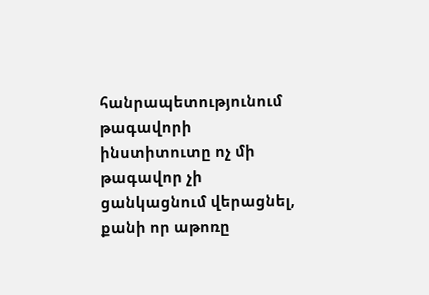հանրապետությունում թագավորի ինստիտուտը ոչ մի թագավոր չի ցանկացնում վերացնել, քանի որ աթոռը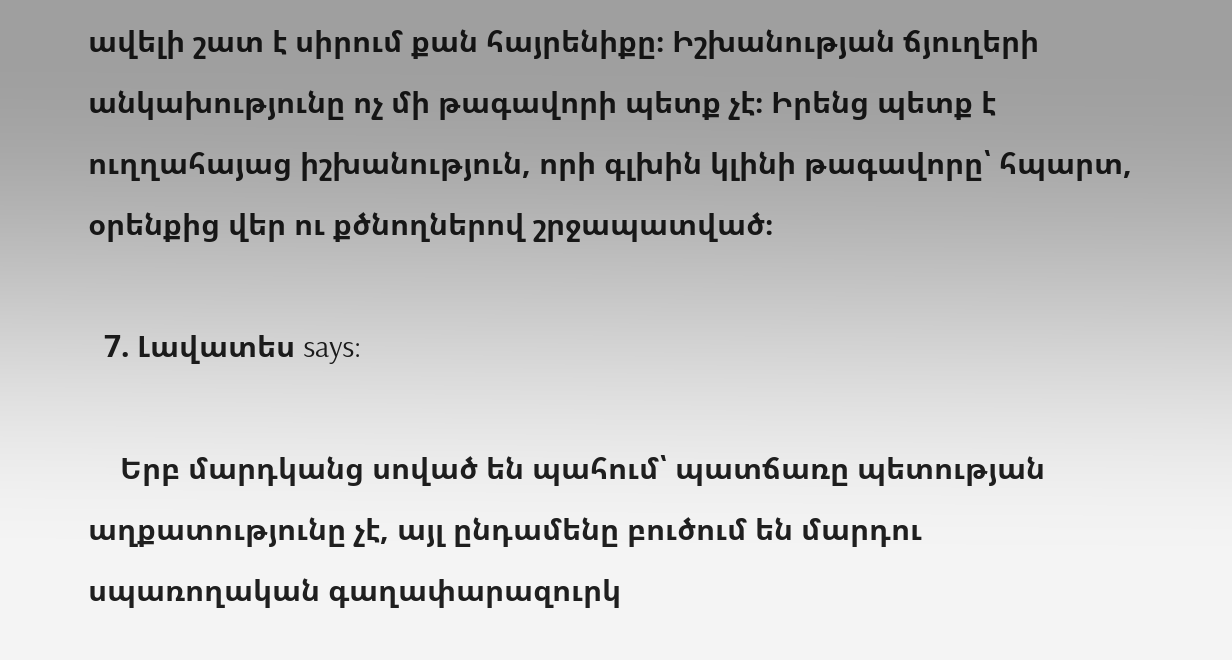ավելի շատ է սիրում քան հայրենիքը։ Իշխանության ճյուղերի անկախությունը ոչ մի թագավորի պետք չէ։ Իրենց պետք է ուղղահայաց իշխանություն, որի գլխին կլինի թագավորը՝ հպարտ, օրենքից վեր ու քծնողներով շրջապատված։

  7. Լավատես says:

    Երբ մարդկանց սոված են պահում՝ պատճառը պետության աղքատությունը չէ, այլ ընդամենը բուծում են մարդու սպառողական գաղափարազուրկ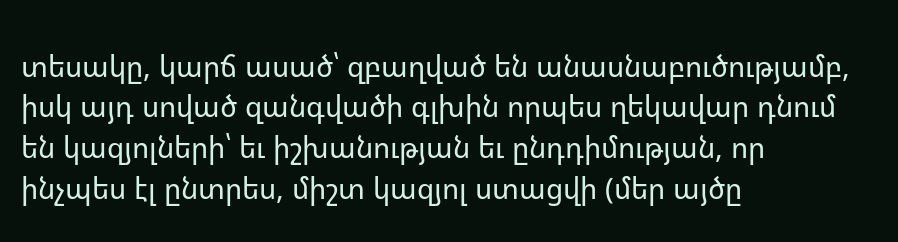տեսակը, կարճ ասած՝ զբաղված են անասնաբուծությամբ, իսկ այդ սոված զանգվածի գլխին որպես ղեկավար դնում են կազյոլների՝ եւ իշխանության եւ ընդդիմության, որ ինչպես էլ ընտրես, միշտ կազյոլ ստացվի (մեր այծը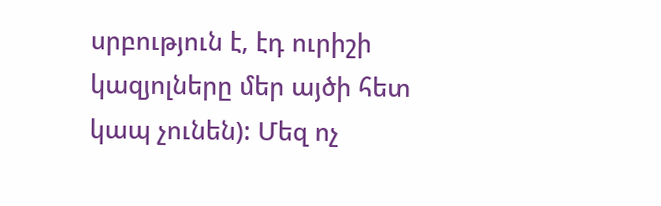սրբություն է, էդ ուրիշի կազյոլները մեր այծի հետ կապ չունեն): Մեզ ոչ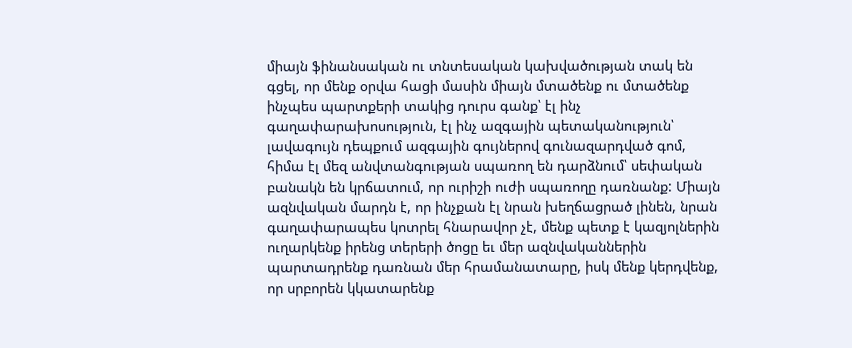միայն ֆինանսական ու տնտեսական կախվածության տակ են գցել, որ մենք օրվա հացի մասին միայն մտածենք ու մտածենք ինչպես պարտքերի տակից դուրս գանք՝ էլ ինչ գաղափարախոսություն, էլ ինչ ազգային պետականություն՝ լավագույն դեպքում ազգային գույներով գունազարդված գոմ, հիմա էլ մեզ անվտանգության սպառող են դարձնում՝ սեփական բանակն են կրճատում, որ ուրիշի ուժի սպառողը դառնանք: Միայն ազնվական մարդն է, որ ինչքան էլ նրան խեղճացրած լինեն, նրան գաղափարապես կոտրել հնարավոր չէ, մենք պետք է կազյոլներին ուղարկենք իրենց տերերի ծոցը եւ մեր ազնվականներին պարտադրենք դառնան մեր հրամանատարը, իսկ մենք կերդվենք, որ սրբորեն կկատարենք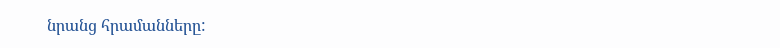նրանց հրամանները: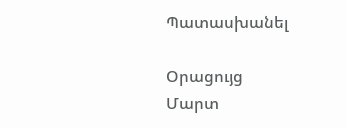Պատասխանել

Օրացույց
Մարտ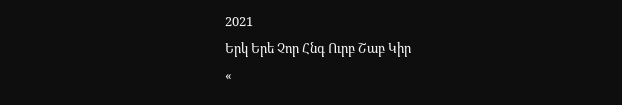2021
Երկ Երե Չոր Հնգ Ուրբ Շաբ Կիր
«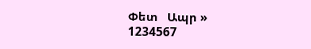Փետ   Ապր »
1234567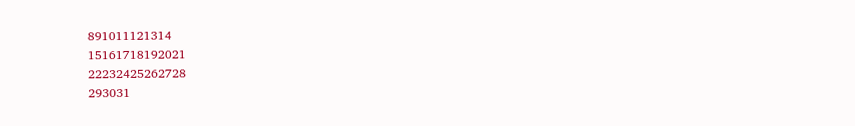891011121314
15161718192021
22232425262728
293031